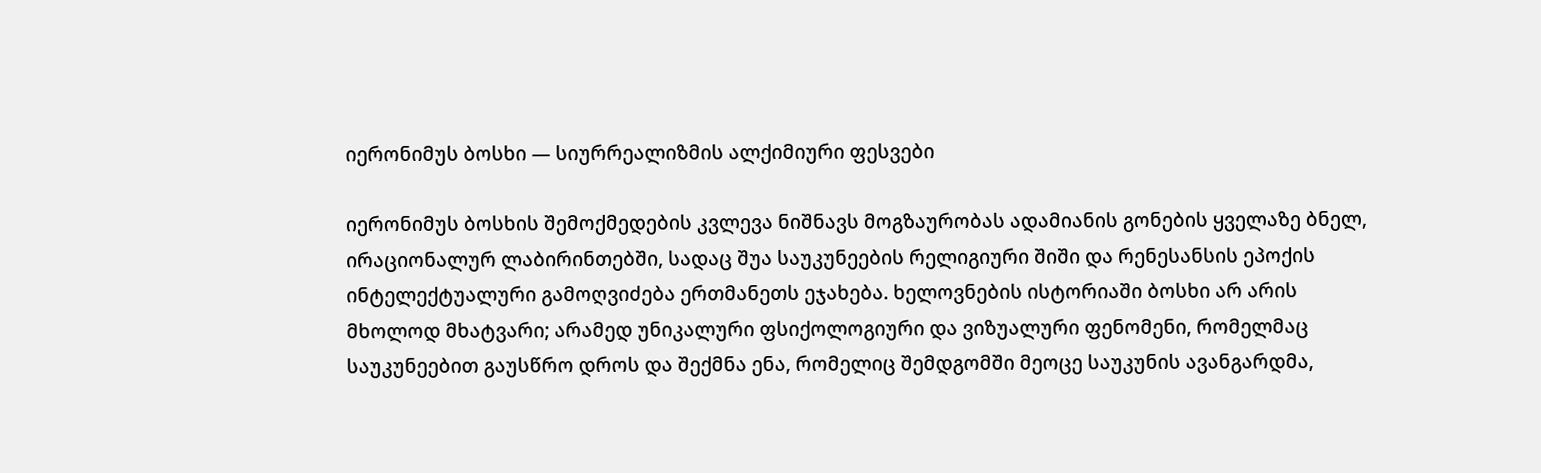იერონიმუს ბოსხი — სიურრეალიზმის ალქიმიური ფესვები

იერონიმუს ბოსხის შემოქმედების კვლევა ნიშნავს მოგზაურობას ადამიანის გონების ყველაზე ბნელ, ირაციონალურ ლაბირინთებში, სადაც შუა საუკუნეების რელიგიური შიში და რენესანსის ეპოქის ინტელექტუალური გამოღვიძება ერთმანეთს ეჯახება. ხელოვნების ისტორიაში ბოსხი არ არის მხოლოდ მხატვარი; არამედ უნიკალური ფსიქოლოგიური და ვიზუალური ფენომენი, რომელმაც საუკუნეებით გაუსწრო დროს და შექმნა ენა, რომელიც შემდგომში მეოცე საუკუნის ავანგარდმა,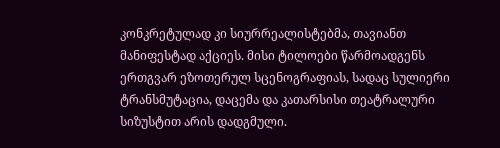კონკრეტულად კი სიურრეალისტებმა, თავიანთ მანიფესტად აქციეს. მისი ტილოები წარმოადგენს ერთგვარ ეზოთერულ სცენოგრაფიას, სადაც სულიერი ტრანსმუტაცია, დაცემა და კათარსისი თეატრალური სიზუსტით არის დადგმული.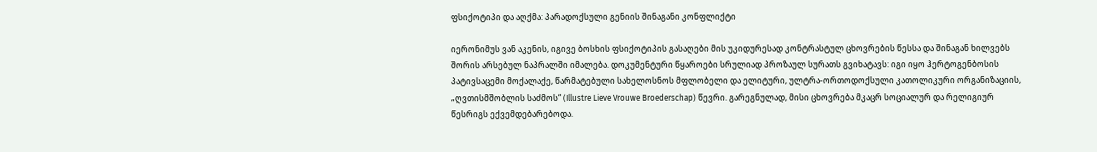ფსიქოტიპი და აღქმა: პარადოქსული გენიის შინაგანი კონფლიქტი

იერონიმუს ვან აკენის, იგივე ბოსხის ფსიქოტიპის გასაღები მის უკიდურესად კონტრასტულ ცხოვრების წესსა და შინაგან ხილვებს შორის არსებულ ნაპრალში იმალება. დოკუმენტური წყაროები სრულიად პროზაულ სურათს გვიხატავს: იგი იყო ჰერტოგენბოსის პატივსაცემი მოქალაქე, წარმატებული სახელოსნოს მფლობელი და ელიტური, ულტრა-ორთოდოქსული კათოლიკური ორგანიზაციის, „ღვთისმშობლის საძმოს“ (Illustre Lieve Vrouwe Broederschap) წევრი. გარეგნულად, მისი ცხოვრება მკაცრ სოციალურ და რელიგიურ წესრიგს ექვემდებარებოდა.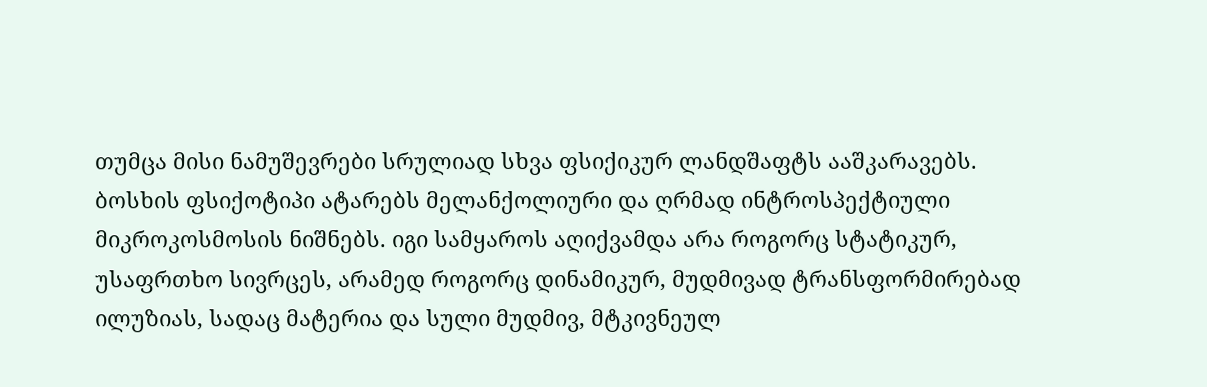თუმცა მისი ნამუშევრები სრულიად სხვა ფსიქიკურ ლანდშაფტს ააშკარავებს. ბოსხის ფსიქოტიპი ატარებს მელანქოლიური და ღრმად ინტროსპექტიული მიკროკოსმოსის ნიშნებს. იგი სამყაროს აღიქვამდა არა როგორც სტატიკურ, უსაფრთხო სივრცეს, არამედ როგორც დინამიკურ, მუდმივად ტრანსფორმირებად ილუზიას, სადაც მატერია და სული მუდმივ, მტკივნეულ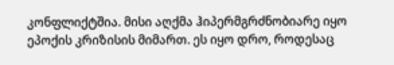კონფლიქტშია. მისი აღქმა ჰიპერმგრძნობიარე იყო ეპოქის კრიზისის მიმართ. ეს იყო დრო, როდესაც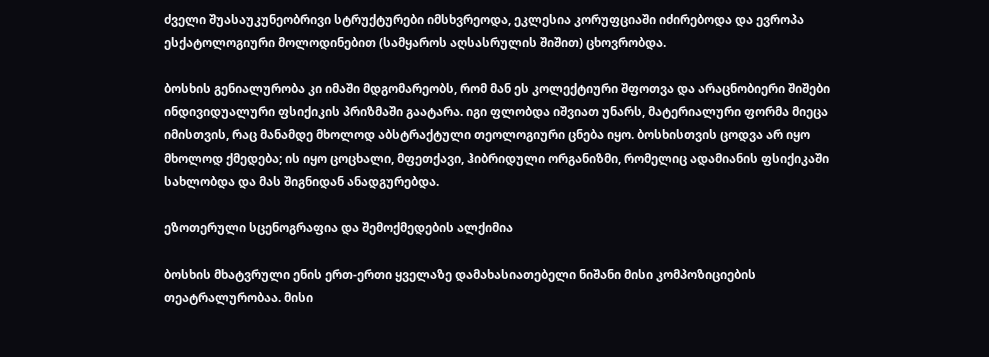ძველი შუასაუკუნეობრივი სტრუქტურები იმსხვრეოდა, ეკლესია კორუფციაში იძირებოდა და ევროპა ესქატოლოგიური მოლოდინებით (სამყაროს აღსასრულის შიშით) ცხოვრობდა.

ბოსხის გენიალურობა კი იმაში მდგომარეობს, რომ მან ეს კოლექტიური შფოთვა და არაცნობიერი შიშები ინდივიდუალური ფსიქიკის პრიზმაში გაატარა. იგი ფლობდა იშვიათ უნარს, მატერიალური ფორმა მიეცა იმისთვის, რაც მანამდე მხოლოდ აბსტრაქტული თეოლოგიური ცნება იყო. ბოსხისთვის ცოდვა არ იყო მხოლოდ ქმედება; ის იყო ცოცხალი, მფეთქავი, ჰიბრიდული ორგანიზმი, რომელიც ადამიანის ფსიქიკაში სახლობდა და მას შიგნიდან ანადგურებდა.

ეზოთერული სცენოგრაფია და შემოქმედების ალქიმია

ბოსხის მხატვრული ენის ერთ-ერთი ყველაზე დამახასიათებელი ნიშანი მისი კომპოზიციების თეატრალურობაა. მისი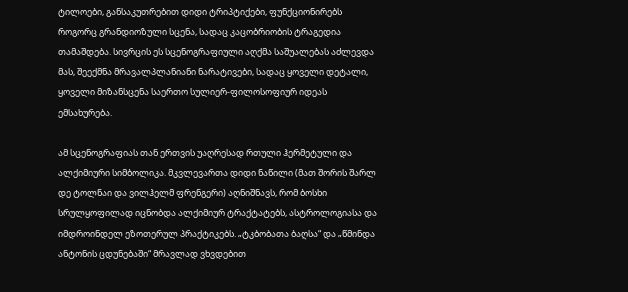ტილოები, განსაკუთრებით დიდი ტრიპტიქები, ფუნქციონირებს როგორც გრანდიოზული სცენა, სადაც კაცობრიობის ტრაგედია თამაშდება. სივრცის ეს სცენოგრაფიული აღქმა საშუალებას აძლევდა მას, შეექმნა მრავალპლანიანი ნარატივები, სადაც ყოველი დეტალი, ყოველი მიზანსცენა საერთო სულიერ-ფილოსოფიურ იდეას ემსახურება.

ამ სცენოგრაფიას თან ერთვის უაღრესად რთული ჰერმეტული და ალქიმიური სიმბოლიკა. მკვლევართა დიდი ნაწილი (მათ შორის შარლ დე ტოლნაი და ვილჰელმ ფრენგერი) აღნიშნავს, რომ ბოსხი სრულყოფილად იცნობდა ალქიმიურ ტრაქტატებს, ასტროლოგიასა და იმდროინდელ ეზოთერულ პრაქტიკებს. „ტკბობათა ბაღსა“ და „წმინდა ანტონის ცდუნებაში“ მრავლად ვხვდებით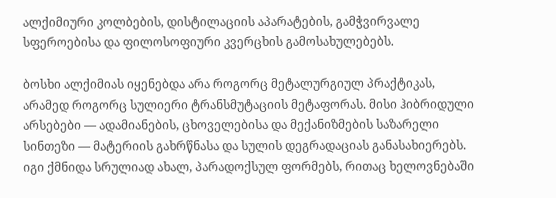ალქიმიური კოლბების, დისტილაციის აპარატების, გამჭვირვალე სფეროებისა და ფილოსოფიური კვერცხის გამოსახულებებს.

ბოსხი ალქიმიას იყენებდა არა როგორც მეტალურგიულ პრაქტიკას, არამედ როგორც სულიერი ტრანსმუტაციის მეტაფორას. მისი ჰიბრიდული არსებები — ადამიანების, ცხოველებისა და მექანიზმების საზარელი სინთეზი — მატერიის გახრწნასა და სულის დეგრადაციას განასახიერებს. იგი ქმნიდა სრულიად ახალ, პარადოქსულ ფორმებს, რითაც ხელოვნებაში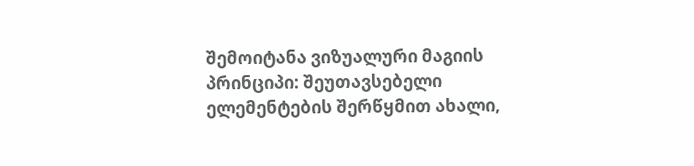შემოიტანა ვიზუალური მაგიის პრინციპი: შეუთავსებელი ელემენტების შერწყმით ახალი,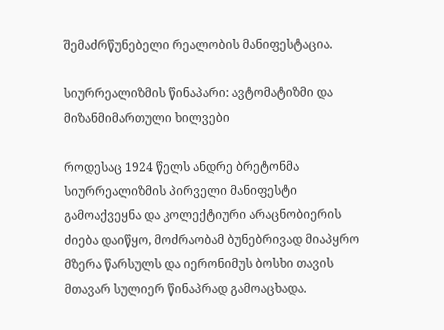შემაძრწუნებელი რეალობის მანიფესტაცია.

სიურრეალიზმის წინაპარი: ავტომატიზმი და მიზანმიმართული ხილვები

როდესაც 1924 წელს ანდრე ბრეტონმა სიურრეალიზმის პირველი მანიფესტი გამოაქვეყნა და კოლექტიური არაცნობიერის ძიება დაიწყო, მოძრაობამ ბუნებრივად მიაპყრო მზერა წარსულს და იერონიმუს ბოსხი თავის მთავარ სულიერ წინაპრად გამოაცხადა.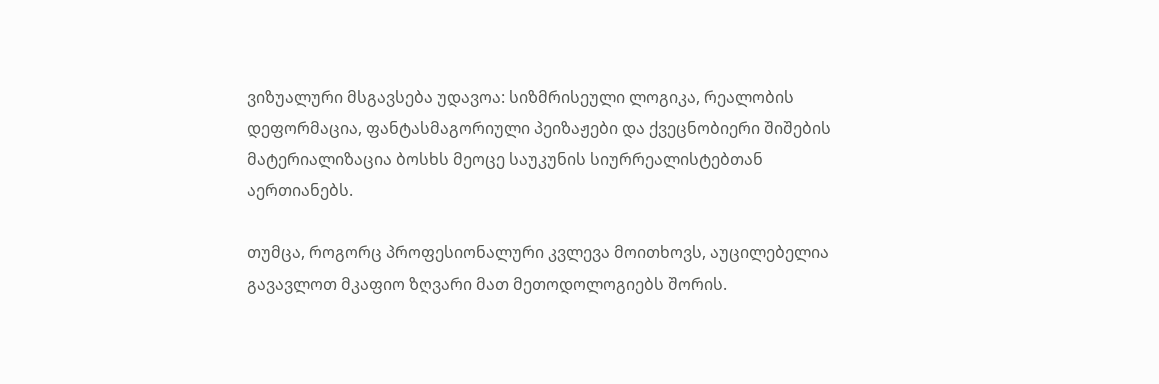ვიზუალური მსგავსება უდავოა: სიზმრისეული ლოგიკა, რეალობის დეფორმაცია, ფანტასმაგორიული პეიზაჟები და ქვეცნობიერი შიშების მატერიალიზაცია ბოსხს მეოცე საუკუნის სიურრეალისტებთან აერთიანებს.

თუმცა, როგორც პროფესიონალური კვლევა მოითხოვს, აუცილებელია გავავლოთ მკაფიო ზღვარი მათ მეთოდოლოგიებს შორის.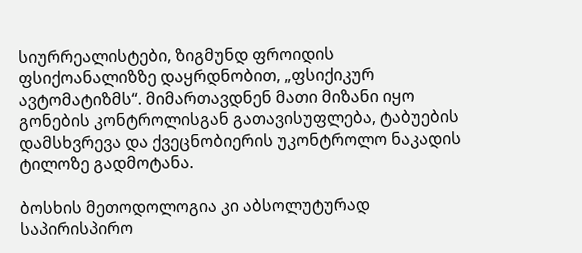სიურრეალისტები, ზიგმუნდ ფროიდის ფსიქოანალიზზე დაყრდნობით, „ფსიქიკურ ავტომატიზმს“. მიმართავდნენ მათი მიზანი იყო გონების კონტროლისგან გათავისუფლება, ტაბუების დამსხვრევა და ქვეცნობიერის უკონტროლო ნაკადის ტილოზე გადმოტანა.

ბოსხის მეთოდოლოგია კი აბსოლუტურად საპირისპირო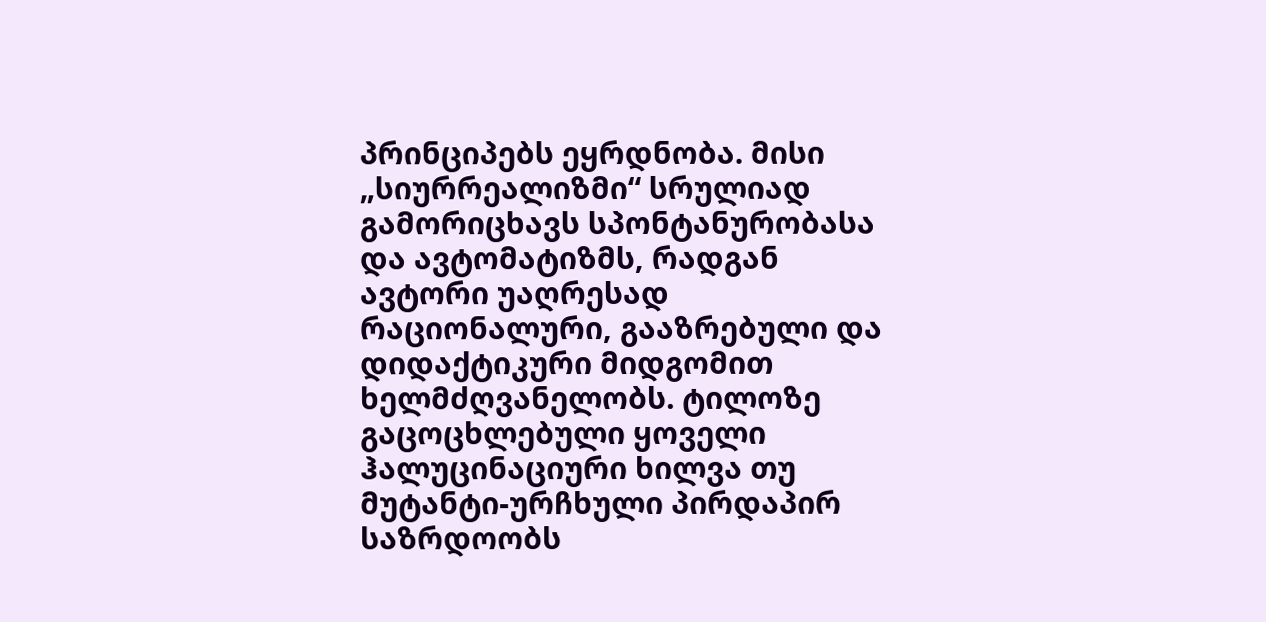პრინციპებს ეყრდნობა. მისი „სიურრეალიზმი“ სრულიად გამორიცხავს სპონტანურობასა და ავტომატიზმს, რადგან ავტორი უაღრესად რაციონალური, გააზრებული და დიდაქტიკური მიდგომით ხელმძღვანელობს. ტილოზე გაცოცხლებული ყოველი ჰალუცინაციური ხილვა თუ მუტანტი-ურჩხული პირდაპირ საზრდოობს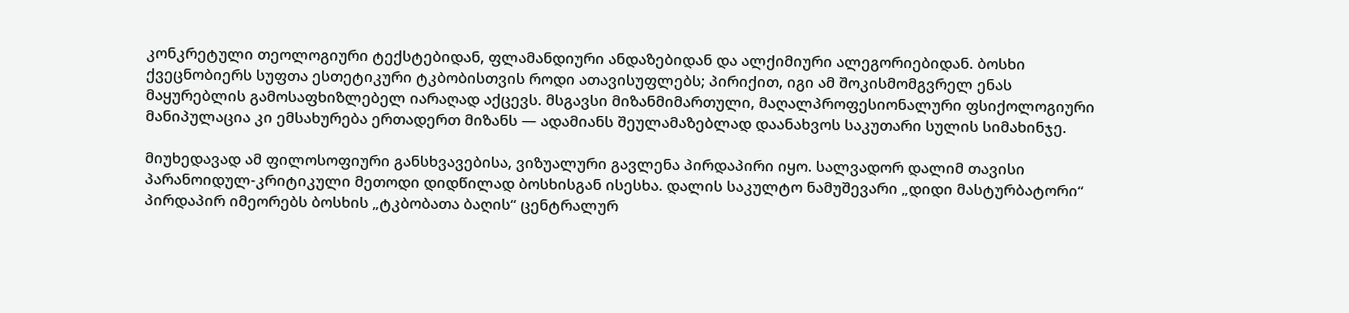კონკრეტული თეოლოგიური ტექსტებიდან, ფლამანდიური ანდაზებიდან და ალქიმიური ალეგორიებიდან. ბოსხი ქვეცნობიერს სუფთა ესთეტიკური ტკბობისთვის როდი ათავისუფლებს; პირიქით, იგი ამ შოკისმომგვრელ ენას მაყურებლის გამოსაფხიზლებელ იარაღად აქცევს. მსგავსი მიზანმიმართული, მაღალპროფესიონალური ფსიქოლოგიური მანიპულაცია კი ემსახურება ერთადერთ მიზანს — ადამიანს შეულამაზებლად დაანახვოს საკუთარი სულის სიმახინჯე.

მიუხედავად ამ ფილოსოფიური განსხვავებისა, ვიზუალური გავლენა პირდაპირი იყო. სალვადორ დალიმ თავისი პარანოიდულ-კრიტიკული მეთოდი დიდწილად ბოსხისგან ისესხა. დალის საკულტო ნამუშევარი „დიდი მასტურბატორი“ პირდაპირ იმეორებს ბოსხის „ტკბობათა ბაღის“ ცენტრალურ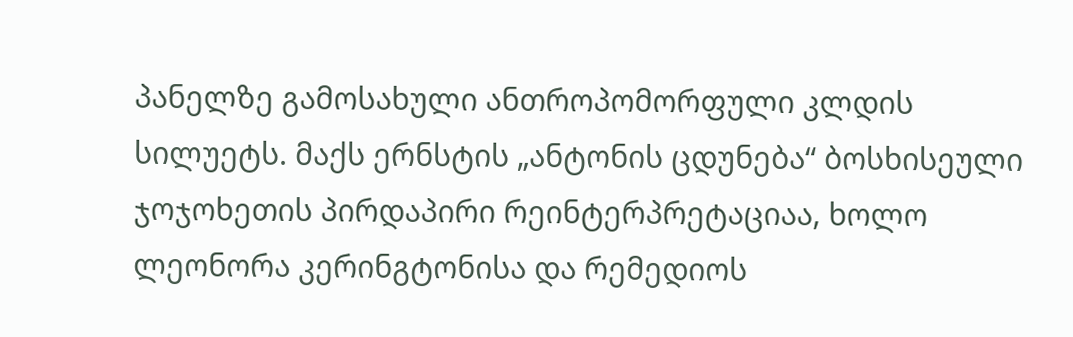პანელზე გამოსახული ანთროპომორფული კლდის სილუეტს. მაქს ერნსტის „ანტონის ცდუნება“ ბოსხისეული ჯოჯოხეთის პირდაპირი რეინტერპრეტაციაა, ხოლო ლეონორა კერინგტონისა და რემედიოს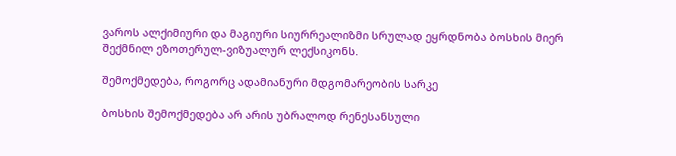ვაროს ალქიმიური და მაგიური სიურრეალიზმი სრულად ეყრდნობა ბოსხის მიერ შექმნილ ეზოთერულ-ვიზუალურ ლექსიკონს.

შემოქმედება, როგორც ადამიანური მდგომარეობის სარკე

ბოსხის შემოქმედება არ არის უბრალოდ რენესანსული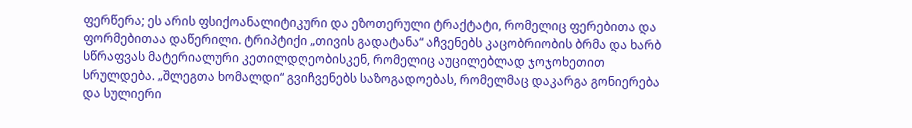ფერწერა; ეს არის ფსიქოანალიტიკური და ეზოთერული ტრაქტატი, რომელიც ფერებითა და ფორმებითაა დაწერილი. ტრიპტიქი „თივის გადატანა“ აჩვენებს კაცობრიობის ბრმა და ხარბ სწრაფვას მატერიალური კეთილდღეობისკენ, რომელიც აუცილებლად ჯოჯოხეთით სრულდება. „შლეგთა ხომალდი“ გვიჩვენებს საზოგადოებას, რომელმაც დაკარგა გონიერება და სულიერი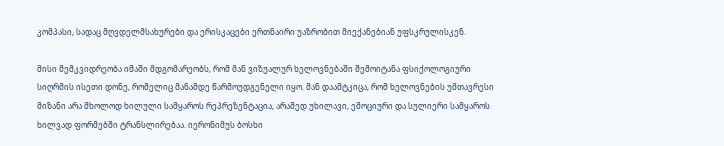კომპასი, სადაც მღვდელმსახურები და ერისკაცები ერთნაირი უაზრობით მიექანებიან უფსკრულისკენ.

მისი მემკვიდრეობა იმაში მდგომარეობს, რომ მან ვიზუალურ ხელოვნებაში შემოიტანა ფსიქოლოგიური სიღრმის ისეთი დონე, რომელიც მანამდე წარმოუდგენელი იყო. მან დაამტკიცა, რომ ხელოვნების უმთავრესი მიზანი არა მხოლოდ ხილული სამყაროს რეპრეზენტაცია, არამედ უხილავი, ემოციური და სულიერი სამყაროს ხილვად ფორმებში ტრანსლირებაა. იერონიმუს ბოსხი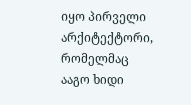იყო პირველი არქიტექტორი, რომელმაც ააგო ხიდი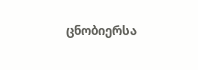ცნობიერსა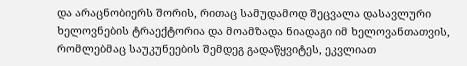და არაცნობიერს შორის, რითაც სამუდამოდ შეცვალა დასავლური ხელოვნების ტრაექტორია და მოამზადა ნიადაგი იმ ხელოვანთათვის, რომლებმაც საუკუნეების შემდეგ გადაწყვიტეს, ეკვლიათ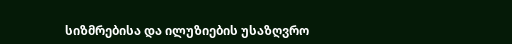სიზმრებისა და ილუზიების უსაზღვრო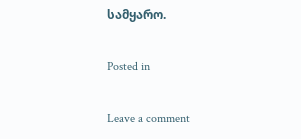სამყარო.

Posted in

Leave a comment